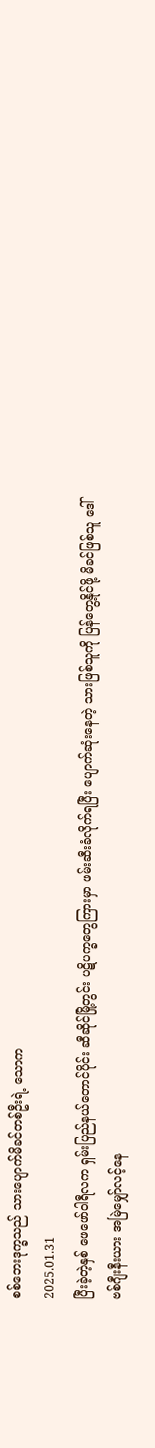စစ်ဘေးဒုက္ခသည် သားပျောက်မိခင်တစ်ဦးရဲ့ သောက
2025.01.31
ပြီးခဲ့တဲ့နှစ် ဖေဖော်ဝါရီလက ရှမ်းပြည်နယ်တောင်ပိုင်း ဆီဆိုင်မြို့တွင်း ပဋိပက္ခတွေကြားမှာ ဖမ်းဆီးခံလိုက်ရပြီး ပျောက်ဆုံးနေတဲ့ သားဖြစ်သူကို ပြန်တွေ့နိုင်ဖို့ မိခင်ဖြစ်သူ ဒေါ်ဗစ်ဂျီးနီးယား အမြဲမျှော်လင့်နေ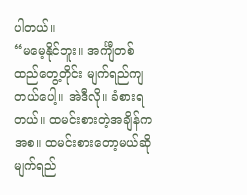ပါတယ်။
“မမေ့နိုင်ဘူး။ အင်္ကျီတစ်ထည်တွေ့တိုင်း မျက်ရည်ကျတယ်ပေါ့။ အဲဒီလို။ ခံစားရတယ်။ ထမင်းစားတဲ့အချိန်ကအစ။ ထမင်းစားတော့မယ်ဆို မျက်ရည်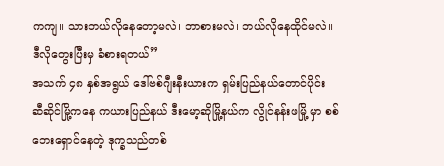ကကျ။ သားဘယ်လိုနေတော့မလဲ၊ ဘာစားမလဲ၊ ဘယ်လိုနေထိုင်မလဲ။ ဒီလိုတွေးပြီးမှ ခံစားရတယ်”
အသက် ၄၈ နှစ်အရွယ် ဒေါ်ဗစ်ဂျီးနီးယားက ရှမ်းပြည်နယ်တောင်ပိုင်း ဆီဆိုင်မြို့ကနေ ကယားပြည်နယ် ဒီးမော့ဆိုမြို့နယ်က လွိုင်နန်းဖမြို့ မှာ စစ်ဘေးရှောင်နေတဲ့ ဒုက္ခသည်တစ်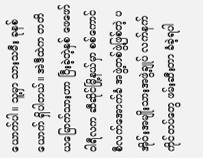ယောက်ပါ။ သူ့မှာ သားသမီး ခုနစ်ယောက် ရှိပါတယ်။ အဲဒီထဲက တတိယမြောက်သားဟာ ပြီးခဲ့တဲ့နှစ် ဖေဖော်ဝါရီလက ဆီဆိုင်မြို့နယ်မှာ စစ်ကောင်စီလက်အောက်ခံ အဖွဲ့တစ်ဖွဲ့ဖြစ်တဲ့ ပအိုဝ်းအမျိုးသားအဖွဲ့ချုပ် လက်နက်ကိုင်တပ်တွေ ဖမ်းဆီးတာ ခံခဲ့ရပါ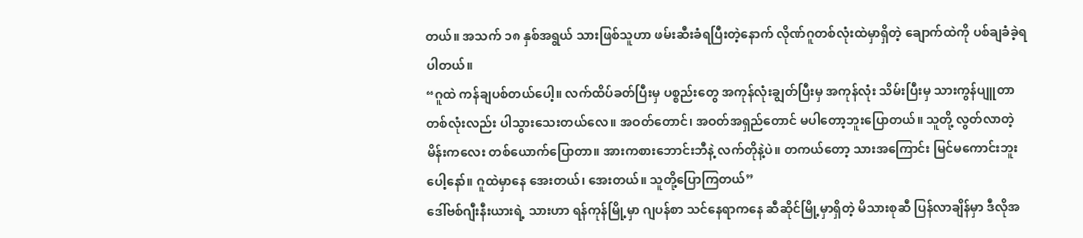တယ်။ အသက် ၁၈ နှစ်အရွယ် သားဖြစ်သူဟာ ဖမ်းဆီးခံရပြီးတဲ့နောက် လိုဏ်ဂူတစ်လုံးထဲမှာရှိတဲ့ ချောက်ထဲကို ပစ်ချခံခဲ့ရပါတယ်။
“ဂူထဲ ကန်ချပစ်တယ်ပေါ့။ လက်ထိပ်ခတ်ပြီးမှ ပစ္စည်းတွေ အကုန်လုံးချွတ်ပြီးမှ အကုန်လုံး သိမ်းပြီးမှ သားကွန်ပျူတာ တစ်လုံးလည်း ပါသွားသေးတယ်လေ။ အဝတ်တောင်၊ အဝတ်အရှည်တောင် မပါတော့ဘူးပြောတယ်။ သူတို့ လွတ်လာတဲ့ မိန်းကလေး တစ်ယောက်ပြောတာ။ အားကစားဘောင်းဘီနဲ့ လက်တိုနဲ့ပဲ။ တကယ်တော့ သားအကြောင်း မြင်မကောင်းဘူးပေါ့နော်။ ဂူထဲမှာနေ အေးတယ်၊ အေးတယ်။ သူတို့ပြောကြတယ်”
ဒေါ်ဗစ်ဂျီးနီးယားရဲ့ သားဟာ ရန်ကုန်မြို့မှာ ဂျပန်စာ သင်နေရာကနေ ဆီဆိုင်မြို့မှာရှိတဲ့ မိသားစုဆီ ပြန်လာချိန်မှာ ဒီလိုအ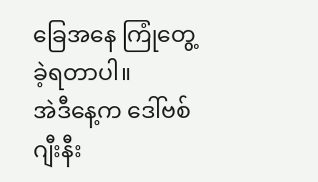ခြေအနေ ကြုံတွေ့ခဲ့ရတာပါ။
အဲဒီနေ့က ဒေါ်ဗစ်ဂျီးနီး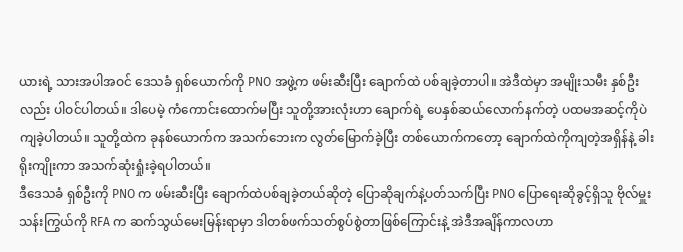ယားရဲ့ သားအပါအဝင် ဒေသခံ ရှစ်ယောက်ကို PNO အဖွဲ့က ဖမ်းဆီးပြီး ချောက်ထဲ ပစ်ချခဲ့တာပါ။ အဲဒီထဲမှာ အမျိုးသမီး နှစ်ဦးလည်း ပါဝင်ပါတယ်။ ဒါပေမဲ့ ကံကောင်းထောက်မပြီး သူတို့အားလုံးဟာ ချောက်ရဲ့ ပေနှစ်ဆယ်လောက်နက်တဲ့ ပထမအဆင့်ကိုပဲ ကျခဲ့ပါတယ်။ သူတို့ထဲက ခုနစ်ယောက်က အသက်ဘေးက လွတ်မြောက်ခဲ့ပြီး တစ်ယောက်ကတော့ ချောက်ထဲကိုကျတဲ့အရှိန်နဲ့ ခါးရိုးကျိုးကာ အသက်ဆုံးရှုံးခဲ့ရပါတယ်။
ဒီဒေသခံ ရှစ်ဦးကို PNO က ဖမ်းဆီးပြီး ချောက်ထဲပစ်ချခဲ့တယ်ဆိုတဲ့ ပြောဆိုချက်နဲ့ပတ်သက်ပြီး PNO ပြောရေးဆိုခွင့်ရှိသူ ဗိုလ်မှူးသန်းကြွယ်ကို RFA က ဆက်သွယ်မေးမြန်းရာမှာ ဒါတစ်ဖက်သတ်စွပ်စွဲတာဖြစ်ကြောင်းနဲ့ အဲဒီအချိန်ကာလဟာ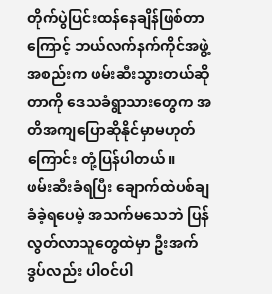တိုက်ပွဲပြင်းထန်နေချိန်ဖြစ်တာကြောင့် ဘယ်လက်နက်ကိုင်အဖွဲ့အစည်းက ဖမ်းဆီးသွားတယ်ဆိုတာကို ဒေသခံရွာသားတွေက အတိအကျပြောဆိုနိုင်မှာမဟုတ်ကြောင်း တုံ့ပြန်ပါတယ်။
ဖမ်းဆီးခံရပြီး ချောက်ထဲပစ်ချခံခဲ့ရပေမဲ့ အသက်မသေဘဲ ပြန်လွတ်လာသူတွေထဲမှာ ဦးအက်ဒွပ်လည်း ပါဝင်ပါ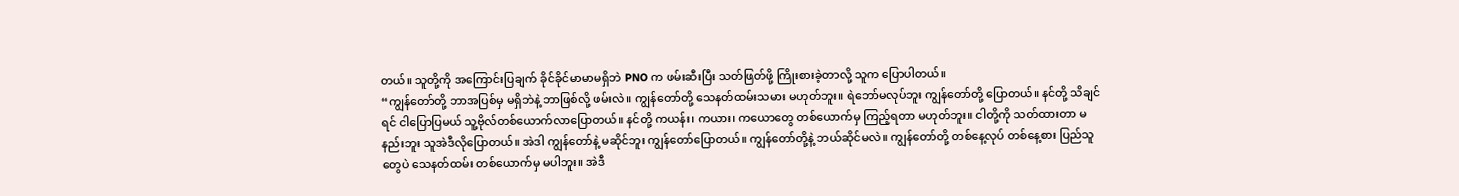တယ်။ သူတို့ကို အကြောင်းပြချက် ခိုင်ခိုင်မာမာမရှိဘဲ PNO က ဖမ်းဆီးပြီး သတ်ဖြတ်ဖို့ ကြိုးစားခဲ့တာလို့ သူက ပြောပါတယ်။
“ကျွန်တော်တို့ ဘာအပြစ်မှ မရှိဘဲနဲ့ ဘာဖြစ်လို့ ဖမ်းလဲ။ ကျွန်တော်တို့ သေနတ်ထမ်းသမား မဟုတ်ဘူး။ ရဲဘော်မလုပ်ဘူး ကျွန်တော်တို့ ပြောတယ်။ နင်တို့ သိချင်ရင် ငါပြောပြမယ် သူ့ဗိုလ်တစ်ယောက်လာပြောတယ်။ နင်တို့ ကယန်း၊ ကယား၊ ကယောတွေ တစ်ယောက်မှ ကြည့်ရတာ မဟုတ်ဘူး။ ငါတို့ကို သတ်ထားတာ မနည်းဘူး သူအဲဒီလိုပြောတယ်။ အဲဒါ ကျွန်တော်နဲ့ မဆိုင်ဘူး ကျွန်တော်ပြောတယ်။ ကျွန်တော်တို့နဲ့ ဘယ်ဆိုင်မလဲ။ ကျွန်တော်တို့ တစ်နေ့လုပ် တစ်နေ့စား ပြည်သူတွေပဲ သေနတ်ထမ်း တစ်ယောက်မှ မပါဘူး။ အဲဒီ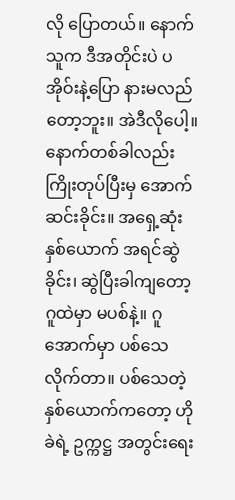လို ပြောတယ်။ နောက်သူက ဒီအတိုင်းပဲ ပအိုဝ်းနဲ့ပြော နားမလည်တော့ဘူး။ အဲဒီလိုပေါ့။ နောက်တစ်ခါလည်း ကြိုးတုပ်ပြီးမှ အောက်ဆင်းခိုင်း။ အရှေ့ဆုံး နှစ်ယောက် အရင်ဆွဲခိုင်း၊ ဆွဲပြီးခါကျတော့ ဂူထဲမှာ မပစ်နဲ့။ ဂူအောက်မှာ ပစ်သေလိုက်တာ။ ပစ်သေတဲ့ နှစ်ယောက်ကတော့ ဟိုခဲရဲ့ ဥက္ကဋ္ဌ အတွင်းရေး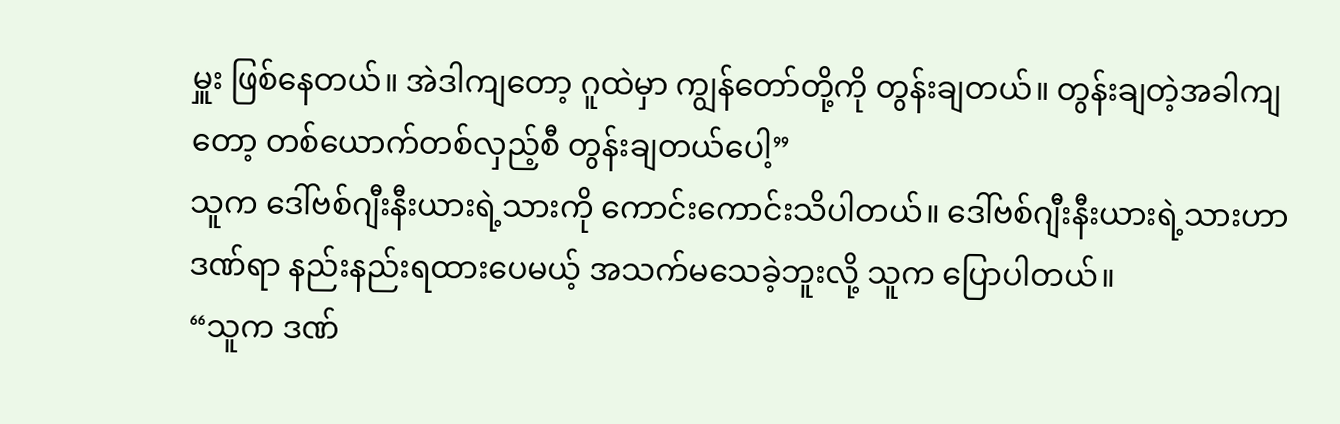မှူး ဖြစ်နေတယ်။ အဲဒါကျတော့ ဂူထဲမှာ ကျွန်တော်တို့ကို တွန်းချတယ်။ တွန်းချတဲ့အခါကျတော့ တစ်ယောက်တစ်လှည့်စီ တွန်းချတယ်ပေါ့”
သူက ဒေါ်ဗစ်ဂျီးနီးယားရဲ့သားကို ကောင်းကောင်းသိပါတယ်။ ဒေါ်ဗစ်ဂျီးနီးယားရဲ့သားဟာ ဒဏ်ရာ နည်းနည်းရထားပေမယ့် အသက်မသေခဲ့ဘူးလို့ သူက ပြောပါတယ်။
“သူက ဒဏ်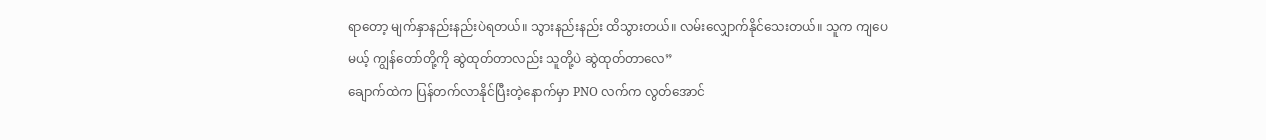ရာတော့ မျက်နှာနည်းနည်းပဲရတယ်။ သွားနည်းနည်း ထိသွားတယ်။ လမ်းလျှောက်နိုင်သေးတယ်။ သူက ကျပေမယ့် ကျွန်တော်တို့ကို ဆွဲထုတ်တာလည်း သူတို့ပဲ ဆွဲထုတ်တာလေ”
ချောက်ထဲက ပြန်တက်လာနိုင်ပြီးတဲ့နောက်မှာ PNO လက်က လွတ်အောင်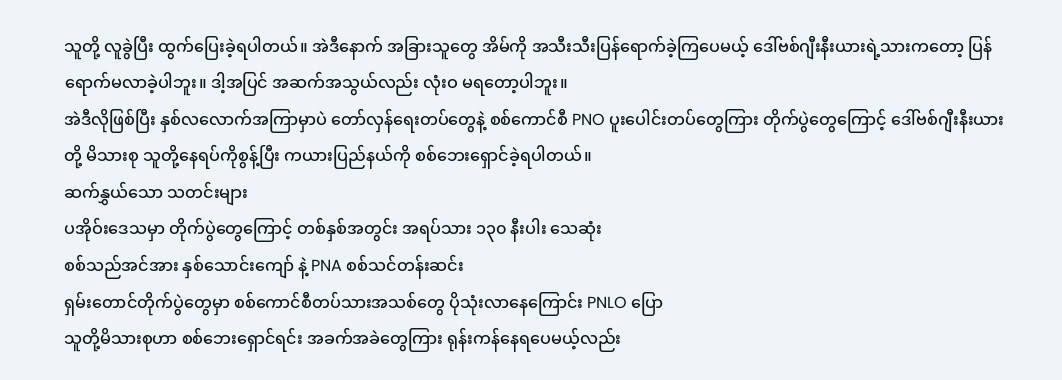သူတို့ လူခွဲပြီး ထွက်ပြေးခဲ့ရပါတယ်။ အဲဒီနောက် အခြားသူတွေ အိမ်ကို အသီးသီးပြန်ရောက်ခဲ့ကြပေမယ့် ဒေါ်ဗစ်ဂျီးနီးယားရဲ့သားကတော့ ပြန်ရောက်မလာခဲ့ပါဘူး။ ဒါ့အပြင် အဆက်အသွယ်လည်း လုံးဝ မရတော့ပါဘူး။
အဲဒီလိုဖြစ်ပြီး နှစ်လလောက်အကြာမှာပဲ တော်လှန်ရေးတပ်တွေနဲ့ စစ်ကောင်စီ PNO ပူးပေါင်းတပ်တွေကြား တိုက်ပွဲတွေကြောင့် ဒေါ်ဗစ်ဂျီးနီးယားတို့ မိသားစု သူတို့နေရပ်ကိုစွန့်ပြီး ကယားပြည်နယ်ကို စစ်ဘေးရှောင်ခဲ့ရပါတယ်။
ဆက်နွှယ်သော သတင်းများ
ပအိုဝ်းဒေသမှာ တိုက်ပွဲတွေကြောင့် တစ်နှစ်အတွင်း အရပ်သား ၁၃၀ နီးပါး သေဆုံး
စစ်သည်အင်အား နှစ်သောင်းကျော် နဲ့ PNA စစ်သင်တန်းဆင်း
ရှမ်းတောင်တိုက်ပွဲတွေမှာ စစ်ကောင်စီတပ်သားအသစ်တွေ ပိုသုံးလာနေကြောင်း PNLO ပြော
သူတို့မိသားစုဟာ စစ်ဘေးရှောင်ရင်း အခက်အခဲတွေကြား ရုန်းကန်နေရပေမယ့်လည်း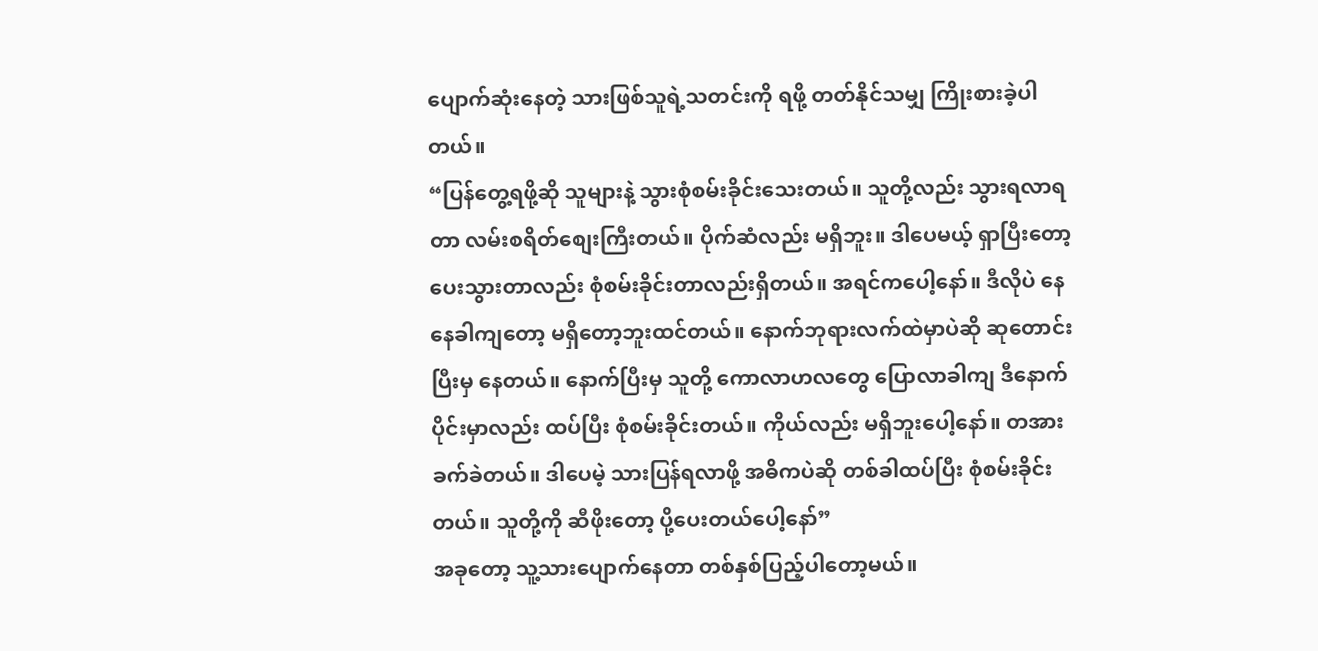ပျောက်ဆုံးနေတဲ့ သားဖြစ်သူရဲ့သတင်းကို ရဖို့ တတ်နိုင်သမျှ ကြိုးစားခဲ့ပါတယ်။
“ပြန်တွေ့ရဖို့ဆို သူများနဲ့ သွားစုံစမ်းခိုင်းသေးတယ်။ သူတို့လည်း သွားရလာရတာ လမ်းစရိတ်စျေးကြီးတယ်။ ပိုက်ဆံလည်း မရှိဘူး။ ဒါပေမယ့် ရှာပြီးတော့ ပေးသွားတာလည်း စုံစမ်းခိုင်းတာလည်းရှိတယ်။ အရင်ကပေါ့နော်။ ဒီလိုပဲ နေနေခါကျတော့ မရှိတော့ဘူးထင်တယ်။ နောက်ဘုရားလက်ထဲမှာပဲဆို ဆုတောင်းပြီးမှ နေတယ်။ နောက်ပြီးမှ သူတို့ ကောလာဟလတွေ ပြောလာခါကျ ဒီနောက်ပိုင်းမှာလည်း ထပ်ပြီး စုံစမ်းခိုင်းတယ်။ ကိုယ်လည်း မရှိဘူးပေါ့နော်။ တအား ခက်ခဲတယ်။ ဒါပေမဲ့ သားပြန်ရလာဖို့ အဓိကပဲဆို တစ်ခါထပ်ပြီး စုံစမ်းခိုင်းတယ်။ သူတို့ကို ဆီဖိုးတော့ ပို့ပေးတယ်ပေါ့နော်”
အခုတော့ သူ့သားပျောက်နေတာ တစ်နှစ်ပြည့်ပါတော့မယ်။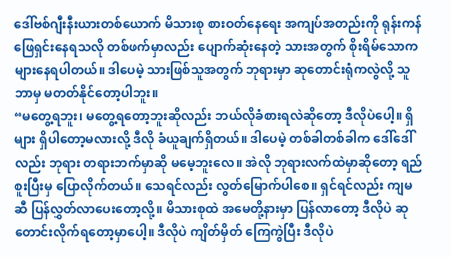ဒေါ်ဗစ်ဂျီးနီးယားတစ်ယောက် မိသားစု စားဝတ်နေရေး အကျပ်အတည်းကို ရုန်းကန်ဖြေရှင်းနေရသလို တစ်ဖက်မှာလည်း ပျောက်ဆုံးနေတဲ့ သားအတွက် စိုးရိမ်သောက များနေရပါတယ်။ ဒါပေမဲ့ သားဖြစ်သူအတွက် ဘုရားမှာ ဆုတောင်းရုံကလွဲလို့ သူဘာမှ မတတ်နိုင်တော့ပါဘူး။
“မတွေ့ရဘူး၊ မတွေ့ရတော့ဘူးဆိုလည်း ဘယ်လိုခံစားရလဲဆိုတော့ ဒီလိုပဲပေါ့။ ရှိများ ရှိပါတော့မလားလို့ ဒီလို ခံယူချက်ရှိတယ်။ ဒါပေမဲ့ တစ်ခါတစ်ခါက ဒေါ်ဒေါ်လည်း ဘုရား တရားဘက်မှာဆို မမေ့ဘူးလေ။ အဲလို ဘုရားလက်ထဲမှာဆိုတော့ ရည်စူးပြီးမှ ပြောလိုက်တယ်။ သေရင်လည်း လွတ်မြောက်ပါစေ။ ရှင်ရင်လည်း ကျမဆီ ပြန်လွှတ်လာပေးတော့လို့။ မိသားစုထဲ အမေတို့နားမှာ ပြန်လာတော့ ဒီလိုပဲ ဆုတောင်းလိုက်ရတော့မှာပေါ့။ ဒီလိုပဲ ကျိတ်မှိတ် ကြေကွဲပြီး ဒီလိုပဲ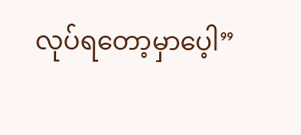လုပ်ရတော့မှာပေ့ါ”